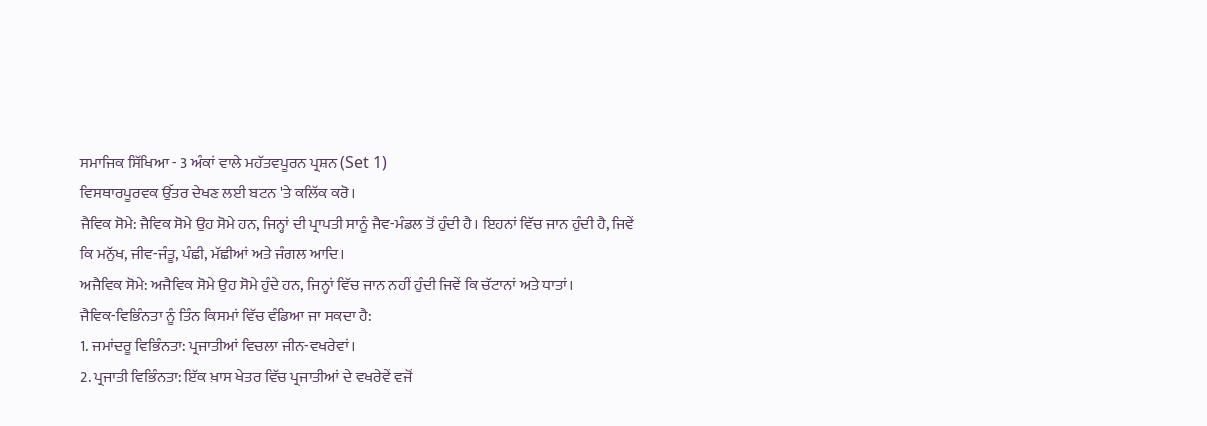ਸਮਾਜਿਕ ਸਿੱਖਿਆ - 3 ਅੰਕਾਂ ਵਾਲੇ ਮਹੱਤਵਪੂਰਨ ਪ੍ਰਸ਼ਨ (Set 1)
ਵਿਸਥਾਰਪੂਰਵਕ ਉੱਤਰ ਦੇਖਣ ਲਈ ਬਟਨ 'ਤੇ ਕਲਿੱਕ ਕਰੋ।
ਜੈਵਿਕ ਸੋਮੇ: ਜੈਵਿਕ ਸੋਮੇ ਉਹ ਸੋਮੇ ਹਨ, ਜਿਨ੍ਹਾਂ ਦੀ ਪ੍ਰਾਪਤੀ ਸਾਨੂੰ ਜੈਵ-ਮੰਡਲ ਤੋਂ ਹੁੰਦੀ ਹੈ। ਇਹਨਾਂ ਵਿੱਚ ਜਾਨ ਹੁੰਦੀ ਹੈ, ਜਿਵੇਂ ਕਿ ਮਨੁੱਖ, ਜੀਵ-ਜੰਤੂ, ਪੰਛੀ, ਮੱਛੀਆਂ ਅਤੇ ਜੰਗਲ ਆਦਿ।
ਅਜੈਵਿਕ ਸੋਮੇ: ਅਜੈਵਿਕ ਸੋਮੇ ਉਹ ਸੋਮੇ ਹੁੰਦੇ ਹਨ, ਜਿਨ੍ਹਾਂ ਵਿੱਚ ਜਾਨ ਨਹੀਂ ਹੁੰਦੀ ਜਿਵੇਂ ਕਿ ਚੱਟਾਨਾਂ ਅਤੇ ਧਾਤਾਂ।
ਜੈਵਿਕ-ਵਿਭਿੰਨਤਾ ਨੂੰ ਤਿੰਨ ਕਿਸਮਾਂ ਵਿੱਚ ਵੰਡਿਆ ਜਾ ਸਕਦਾ ਹੈ:
1. ਜਮਾਂਦਰੂ ਵਿਭਿੰਨਤਾ: ਪ੍ਰਜਾਤੀਆਂ ਵਿਚਲਾ ਜੀਨ-ਵਖਰੇਵਾਂ।
2. ਪ੍ਰਜਾਤੀ ਵਿਭਿੰਨਤਾ: ਇੱਕ ਖ਼ਾਸ ਖੇਤਰ ਵਿੱਚ ਪ੍ਰਜਾਤੀਆਂ ਦੇ ਵਖਰੇਵੇਂ ਵਜੋਂ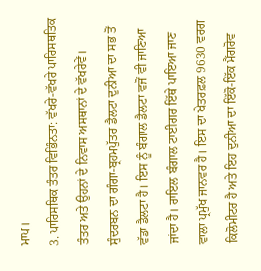ਮਾਪ।
3. ਪਾਰਿਸਥਿਕ ਤੰਤਰ ਵਿਭਿੰਨਤਾ: ਵੱਖਰੇ-ਵੱਖਰੇ ਪਾਰਿਸਥਤਿਕ ਤੰਤਰ ਅਤੇ ਉਹਨਾਂ ਦੇ ਨਿਵਾਸ ਅਸਥਾਨਾਂ ਦੇ ਵੱਖਰੇਵੇਂ।
ਸੁੰਦਰਬਨ ਦਾ ਗੰਗਾ-ਬ੍ਰਹਮਪੁੱਤਰ ਡੈਲਟਾ ਦੁਨੀਆ ਦਾ ਸਭ ਤੋਂ ਵੱਡਾ ਡੈਲਟਾ ਹੈ। ਇਸ ਨੂੰ ਬੰਗਾਲ ਡੈਲਟਾ ਵਜੋਂ ਵੀ ਜਾਣਿਆ ਜਾਂਦਾ ਹੈ। ਰਾਇਲ ਬੰਗਾਲ ਟਾਈਗਰ ਇੱਥੇ ਪਾਇਆ ਜਾਣ ਵਾਲਾ ਪ੍ਰਮੁੱਖ ਜਾਨਵਰ ਹੈ। ਇਸ ਦਾ ਖੇਤਰਫ਼ਲ 9630 ਵਰਗ ਕਿਲੋਮੀਟਰ ਹੈ ਅਤੇ ਇਹ ਦੁਨੀਆ ਦਾ ਇੱਕੋ-ਇੱਕ ਮੈਂਗਰੋਵ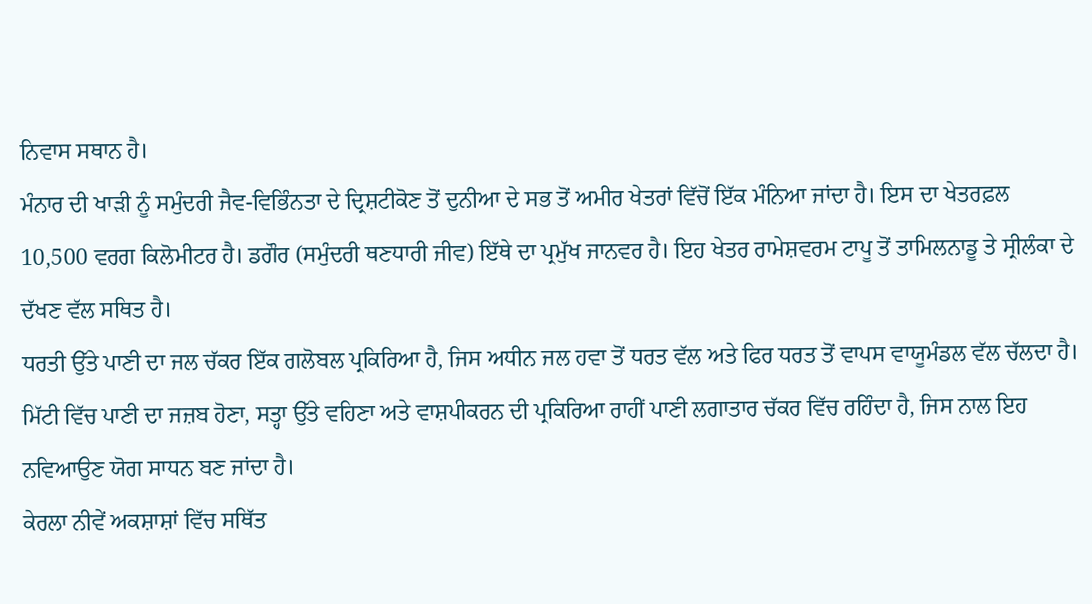ਨਿਵਾਸ ਸਥਾਨ ਹੈ।
ਮੰਨਾਰ ਦੀ ਖਾੜੀ ਨੂੰ ਸਮੁੰਦਰੀ ਜੈਵ-ਵਿਭਿੰਨਤਾ ਦੇ ਦ੍ਰਿਸ਼ਟੀਕੋਣ ਤੋਂ ਦੁਨੀਆ ਦੇ ਸਭ ਤੋਂ ਅਮੀਰ ਖੇਤਰਾਂ ਵਿੱਚੋਂ ਇੱਕ ਮੰਨਿਆ ਜਾਂਦਾ ਹੈ। ਇਸ ਦਾ ਖੇਤਰਫ਼ਲ 10,500 ਵਰਗ ਕਿਲੋਮੀਟਰ ਹੈ। ਡਗੌਰ (ਸਮੁੰਦਰੀ ਥਣਧਾਰੀ ਜੀਵ) ਇੱਥੇ ਦਾ ਪ੍ਰਮੁੱਖ ਜਾਨਵਰ ਹੈ। ਇਹ ਖੇਤਰ ਰਾਮੇਸ਼ਵਰਮ ਟਾਪੂ ਤੋਂ ਤਾਮਿਲਨਾਡੂ ਤੇ ਸ੍ਰੀਲੰਕਾ ਦੇ ਦੱਖਣ ਵੱਲ ਸਥਿਤ ਹੈ।
ਧਰਤੀ ਉੱਤੇ ਪਾਣੀ ਦਾ ਜਲ ਚੱਕਰ ਇੱਕ ਗਲੋਬਲ ਪ੍ਰਕਿਰਿਆ ਹੈ, ਜਿਸ ਅਧੀਨ ਜਲ ਹਵਾ ਤੋਂ ਧਰਤ ਵੱਲ ਅਤੇ ਫਿਰ ਧਰਤ ਤੋਂ ਵਾਪਸ ਵਾਯੂਮੰਡਲ ਵੱਲ ਚੱਲਦਾ ਹੈ। ਮਿੱਟੀ ਵਿੱਚ ਪਾਣੀ ਦਾ ਜਜ਼ਬ ਹੋਣਾ, ਸਤ੍ਹਾ ਉੱਤੇ ਵਹਿਣਾ ਅਤੇ ਵਾਸ਼ਪੀਕਰਨ ਦੀ ਪ੍ਰਕਿਰਿਆ ਰਾਹੀਂ ਪਾਣੀ ਲਗਾਤਾਰ ਚੱਕਰ ਵਿੱਚ ਰਹਿੰਦਾ ਹੈ, ਜਿਸ ਨਾਲ ਇਹ ਨਵਿਆਉਣ ਯੋਗ ਸਾਧਨ ਬਣ ਜਾਂਦਾ ਹੈ।
ਕੇਰਲਾ ਨੀਵੇਂ ਅਕਸ਼ਾਸ਼ਾਂ ਵਿੱਚ ਸਥਿੱਤ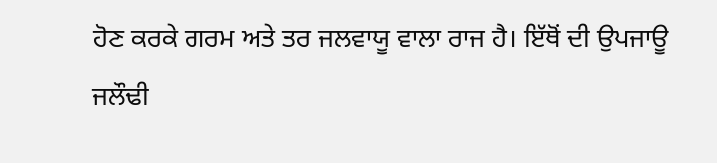ਹੋਣ ਕਰਕੇ ਗਰਮ ਅਤੇ ਤਰ ਜਲਵਾਯੂ ਵਾਲਾ ਰਾਜ ਹੈ। ਇੱਥੋਂ ਦੀ ਉਪਜਾਊ ਜਲੌਢੀ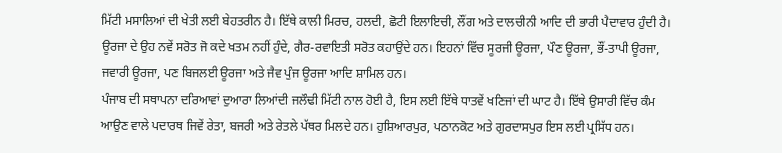ਮਿੱਟੀ ਮਸਾਲਿਆਂ ਦੀ ਖੇਤੀ ਲਈ ਬੇਹਤਰੀਨ ਹੈ। ਇੱਥੇ ਕਾਲੀ ਮਿਰਚ, ਹਲਦੀ, ਛੋਟੀ ਇਲਾਇਚੀ, ਲੌਂਗ ਅਤੇ ਦਾਲਚੀਨੀ ਆਦਿ ਦੀ ਭਾਰੀ ਪੈਦਾਵਾਰ ਹੁੰਦੀ ਹੈ।
ਊਰਜਾ ਦੇ ਉਹ ਨਵੇਂ ਸਰੋਤ ਜੋ ਕਦੇ ਖਤਮ ਨਹੀਂ ਹੁੰਦੇ, ਗੈਰ-ਰਵਾਇਤੀ ਸਰੋਤ ਕਹਾਉਂਦੇ ਹਨ। ਇਹਨਾਂ ਵਿੱਚ ਸੂਰਜੀ ਊਰਜਾ, ਪੌਣ ਊਰਜਾ, ਭੌਂ-ਤਾਪੀ ਊਰਜਾ, ਜਵਾਰੀ ਊਰਜਾ, ਪਣ ਬਿਜਲਈ ਊਰਜਾ ਅਤੇ ਜੈਵ ਪੁੰਜ ਊਰਜਾ ਆਦਿ ਸ਼ਾਮਿਲ ਹਨ।
ਪੰਜਾਬ ਦੀ ਸਥਾਪਨਾ ਦਰਿਆਵਾਂ ਦੁਆਰਾ ਲਿਆਂਦੀ ਜਲੌਢੀ ਮਿੱਟੀ ਨਾਲ ਹੋਈ ਹੈ, ਇਸ ਲਈ ਇੱਥੇ ਧਾਤਵੇਂ ਖਣਿਜਾਂ ਦੀ ਘਾਟ ਹੈ। ਇੱਥੇ ਉਸਾਰੀ ਵਿੱਚ ਕੰਮ ਆਉਣ ਵਾਲੇ ਪਦਾਰਥ ਜਿਵੇਂ ਰੇਤਾ, ਬਜਰੀ ਅਤੇ ਰੇਤਲੇ ਪੱਥਰ ਮਿਲਦੇ ਹਨ। ਹੁਸ਼ਿਆਰਪੁਰ, ਪਠਾਨਕੋਟ ਅਤੇ ਗੁਰਦਾਸਪੁਰ ਇਸ ਲਈ ਪ੍ਰਸਿੱਧ ਹਨ।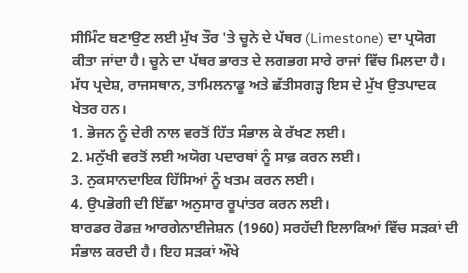ਸੀਮਿੰਟ ਬਣਾਉਣ ਲਈ ਮੁੱਖ ਤੌਰ 'ਤੇ ਚੂਨੇ ਦੇ ਪੱਥਰ (Limestone) ਦਾ ਪ੍ਰਯੋਗ ਕੀਤਾ ਜਾਂਦਾ ਹੈ। ਚੂਨੇ ਦਾ ਪੱਥਰ ਭਾਰਤ ਦੇ ਲਗਭਗ ਸਾਰੇ ਰਾਜਾਂ ਵਿੱਚ ਮਿਲਦਾ ਹੈ। ਮੱਧ ਪ੍ਰਦੇਸ਼, ਰਾਜਸਥਾਨ, ਤਾਮਿਲਨਾਡੂ ਅਤੇ ਛੱਤੀਸਗੜ੍ਹ ਇਸ ਦੇ ਮੁੱਖ ਉਤਪਾਦਕ ਖੇਤਰ ਹਨ।
1. ਭੋਜਨ ਨੂੰ ਦੇਰੀ ਨਾਲ ਵਰਤੋਂ ਹਿੱਤ ਸੰਭਾਲ ਕੇ ਰੱਖਣ ਲਈ।
2. ਮਨੁੱਖੀ ਵਰਤੋਂ ਲਈ ਅਯੋਗ ਪਦਾਰਥਾਂ ਨੂੰ ਸਾਫ਼ ਕਰਨ ਲਈ।
3. ਨੁਕਸਾਨਦਾਇਕ ਹਿੱਸਿਆਂ ਨੂੰ ਖਤਮ ਕਰਨ ਲਈ।
4. ਉਪਭੋਗੀ ਦੀ ਇੱਛਾ ਅਨੁਸਾਰ ਰੂਪਾਂਤਰ ਕਰਨ ਲਈ।
ਬਾਰਡਰ ਰੋਡਜ਼ ਆਰਗੇਨਾਈਜੇਸ਼ਨ (1960) ਸਰਹੱਦੀ ਇਲਾਕਿਆਂ ਵਿੱਚ ਸੜਕਾਂ ਦੀ ਸੰਭਾਲ ਕਰਦੀ ਹੈ। ਇਹ ਸੜਕਾਂ ਔਖੇ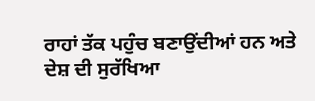ਰਾਹਾਂ ਤੱਕ ਪਹੁੰਚ ਬਣਾਉਂਦੀਆਂ ਹਨ ਅਤੇ ਦੇਸ਼ ਦੀ ਸੁਰੱਖਿਆ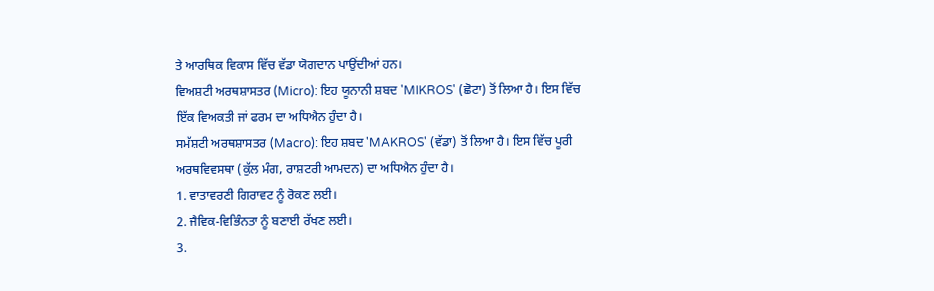ਤੇ ਆਰਥਿਕ ਵਿਕਾਸ ਵਿੱਚ ਵੱਡਾ ਯੋਗਦਾਨ ਪਾਉਂਦੀਆਂ ਹਨ।
ਵਿਅਸ਼ਟੀ ਅਰਥਸ਼ਾਸਤਰ (Micro): ਇਹ ਯੂਨਾਨੀ ਸ਼ਬਦ 'MIKROS' (ਛੋਟਾ) ਤੋਂ ਲਿਆ ਹੈ। ਇਸ ਵਿੱਚ ਇੱਕ ਵਿਅਕਤੀ ਜਾਂ ਫਰਮ ਦਾ ਅਧਿਐਨ ਹੁੰਦਾ ਹੈ।
ਸਮੱਸ਼ਟੀ ਅਰਥਸ਼ਾਸਤਰ (Macro): ਇਹ ਸ਼ਬਦ 'MAKROS' (ਵੱਡਾ) ਤੋਂ ਲਿਆ ਹੈ। ਇਸ ਵਿੱਚ ਪੂਰੀ ਅਰਥਵਿਵਸਥਾ (ਕੁੱਲ ਮੰਗ, ਰਾਸ਼ਟਰੀ ਆਮਦਨ) ਦਾ ਅਧਿਐਨ ਹੁੰਦਾ ਹੈ।
1. ਵਾਤਾਵਰਣੀ ਗਿਰਾਵਟ ਨੂੰ ਰੋਕਣ ਲਈ।
2. ਜੈਵਿਕ-ਵਿਭਿੰਨਤਾ ਨੂੰ ਬਣਾਈ ਰੱਖਣ ਲਈ।
3.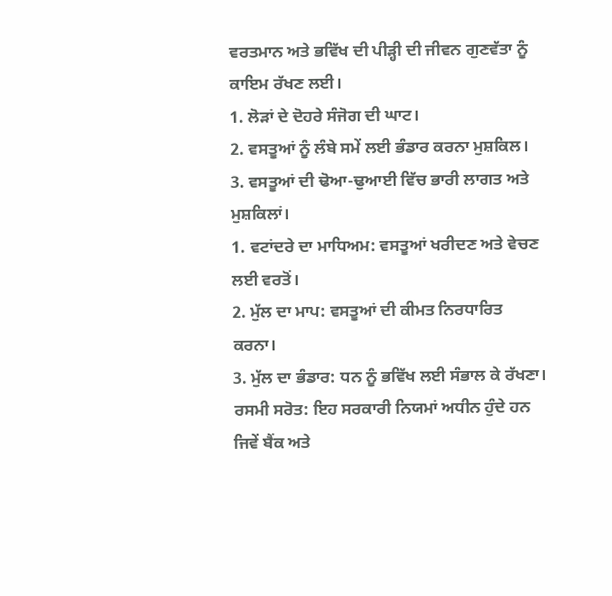ਵਰਤਮਾਨ ਅਤੇ ਭਵਿੱਖ ਦੀ ਪੀੜ੍ਹੀ ਦੀ ਜੀਵਨ ਗੁਣਵੱਤਾ ਨੂੰ ਕਾਇਮ ਰੱਖਣ ਲਈ।
1. ਲੋੜਾਂ ਦੇ ਦੋਹਰੇ ਸੰਜੋਗ ਦੀ ਘਾਟ।
2. ਵਸਤੂਆਂ ਨੂੰ ਲੰਬੇ ਸਮੇਂ ਲਈ ਭੰਡਾਰ ਕਰਨਾ ਮੁਸ਼ਕਿਲ।
3. ਵਸਤੂਆਂ ਦੀ ਢੋਆ-ਢੁਆਈ ਵਿੱਚ ਭਾਰੀ ਲਾਗਤ ਅਤੇ ਮੁਸ਼ਕਿਲਾਂ।
1. ਵਟਾਂਦਰੇ ਦਾ ਮਾਧਿਅਮ: ਵਸਤੂਆਂ ਖਰੀਦਣ ਅਤੇ ਵੇਚਣ ਲਈ ਵਰਤੋਂ।
2. ਮੁੱਲ ਦਾ ਮਾਪ: ਵਸਤੂਆਂ ਦੀ ਕੀਮਤ ਨਿਰਧਾਰਿਤ ਕਰਨਾ।
3. ਮੁੱਲ ਦਾ ਭੰਡਾਰ: ਧਨ ਨੂੰ ਭਵਿੱਖ ਲਈ ਸੰਭਾਲ ਕੇ ਰੱਖਣਾ।
ਰਸਮੀ ਸਰੋਤ: ਇਹ ਸਰਕਾਰੀ ਨਿਯਮਾਂ ਅਧੀਨ ਹੁੰਦੇ ਹਨ ਜਿਵੇਂ ਬੈਂਕ ਅਤੇ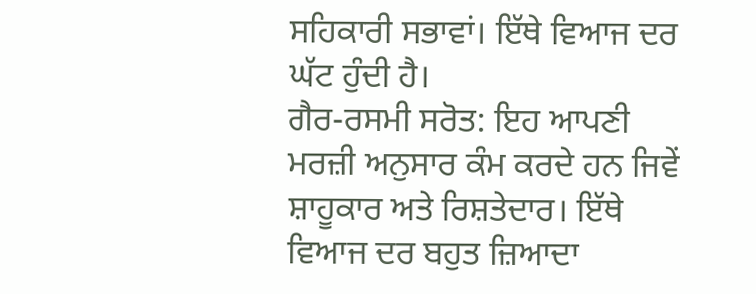ਸਹਿਕਾਰੀ ਸਭਾਵਾਂ। ਇੱਥੇ ਵਿਆਜ ਦਰ ਘੱਟ ਹੁੰਦੀ ਹੈ।
ਗੈਰ-ਰਸਮੀ ਸਰੋਤ: ਇਹ ਆਪਣੀ ਮਰਜ਼ੀ ਅਨੁਸਾਰ ਕੰਮ ਕਰਦੇ ਹਨ ਜਿਵੇਂ ਸ਼ਾਹੂਕਾਰ ਅਤੇ ਰਿਸ਼ਤੇਦਾਰ। ਇੱਥੇ ਵਿਆਜ ਦਰ ਬਹੁਤ ਜ਼ਿਆਦਾ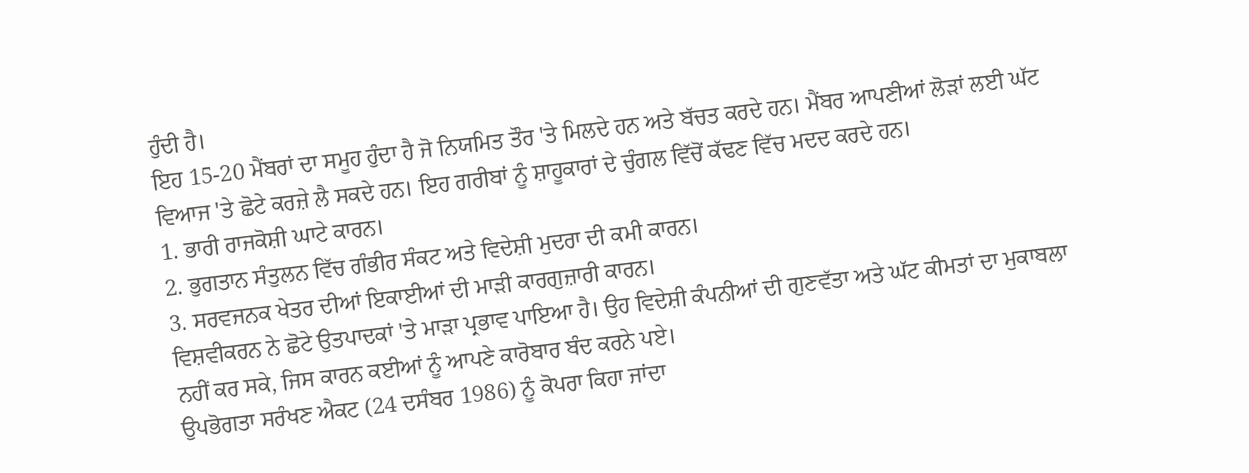ਹੁੰਦੀ ਹੈ।
ਇਹ 15-20 ਮੈਂਬਰਾਂ ਦਾ ਸਮੂਹ ਹੁੰਦਾ ਹੈ ਜੋ ਨਿਯਮਿਤ ਤੌਰ 'ਤੇ ਮਿਲਦੇ ਹਨ ਅਤੇ ਬੱਚਤ ਕਰਦੇ ਹਨ। ਮੈਂਬਰ ਆਪਣੀਆਂ ਲੋੜਾਂ ਲਈ ਘੱਟ ਵਿਆਜ 'ਤੇ ਛੋਟੇ ਕਰਜ਼ੇ ਲੈ ਸਕਦੇ ਹਨ। ਇਹ ਗਰੀਬਾਂ ਨੂੰ ਸ਼ਾਹੂਕਾਰਾਂ ਦੇ ਚੁੰਗਲ ਵਿੱਚੋਂ ਕੱਢਣ ਵਿੱਚ ਮਦਦ ਕਰਦੇ ਹਨ।
1. ਭਾਰੀ ਰਾਜਕੋਸ਼ੀ ਘਾਟੇ ਕਾਰਨ।
2. ਭੁਗਤਾਨ ਸੰਤੁਲਨ ਵਿੱਚ ਗੰਭੀਰ ਸੰਕਟ ਅਤੇ ਵਿਦੇਸ਼ੀ ਮੁਦਰਾ ਦੀ ਕਮੀ ਕਾਰਨ।
3. ਸਰਵਜਨਕ ਖੇਤਰ ਦੀਆਂ ਇਕਾਈਆਂ ਦੀ ਮਾੜੀ ਕਾਰਗੁਜ਼ਾਰੀ ਕਾਰਨ।
ਵਿਸ਼ਵੀਕਰਨ ਨੇ ਛੋਟੇ ਉਤਪਾਦਕਾਂ 'ਤੇ ਮਾੜਾ ਪ੍ਰਭਾਵ ਪਾਇਆ ਹੈ। ਉਹ ਵਿਦੇਸ਼ੀ ਕੰਪਨੀਆਂ ਦੀ ਗੁਣਵੱਤਾ ਅਤੇ ਘੱਟ ਕੀਮਤਾਂ ਦਾ ਮੁਕਾਬਲਾ ਨਹੀਂ ਕਰ ਸਕੇ, ਜਿਸ ਕਾਰਨ ਕਈਆਂ ਨੂੰ ਆਪਣੇ ਕਾਰੋਬਾਰ ਬੰਦ ਕਰਨੇ ਪਏ।
ਉਪਭੋਗਤਾ ਸਰੰਖਣ ਐਕਟ (24 ਦਸੰਬਰ 1986) ਨੂੰ ਕੋਪਰਾ ਕਿਹਾ ਜਾਂਦਾ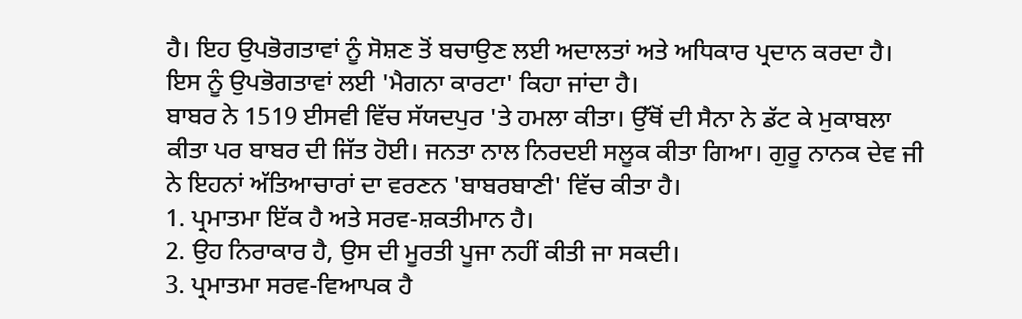ਹੈ। ਇਹ ਉਪਭੋਗਤਾਵਾਂ ਨੂੰ ਸੋਸ਼ਣ ਤੋਂ ਬਚਾਉਣ ਲਈ ਅਦਾਲਤਾਂ ਅਤੇ ਅਧਿਕਾਰ ਪ੍ਰਦਾਨ ਕਰਦਾ ਹੈ। ਇਸ ਨੂੰ ਉਪਭੋਗਤਾਵਾਂ ਲਈ 'ਮੈਗਨਾ ਕਾਰਟਾ' ਕਿਹਾ ਜਾਂਦਾ ਹੈ।
ਬਾਬਰ ਨੇ 1519 ਈਸਵੀ ਵਿੱਚ ਸੱਯਦਪੁਰ 'ਤੇ ਹਮਲਾ ਕੀਤਾ। ਉੱਥੋਂ ਦੀ ਸੈਨਾ ਨੇ ਡੱਟ ਕੇ ਮੁਕਾਬਲਾ ਕੀਤਾ ਪਰ ਬਾਬਰ ਦੀ ਜਿੱਤ ਹੋਈ। ਜਨਤਾ ਨਾਲ ਨਿਰਦਈ ਸਲੂਕ ਕੀਤਾ ਗਿਆ। ਗੁਰੂ ਨਾਨਕ ਦੇਵ ਜੀ ਨੇ ਇਹਨਾਂ ਅੱਤਿਆਚਾਰਾਂ ਦਾ ਵਰਣਨ 'ਬਾਬਰਬਾਣੀ' ਵਿੱਚ ਕੀਤਾ ਹੈ।
1. ਪ੍ਰਮਾਤਮਾ ਇੱਕ ਹੈ ਅਤੇ ਸਰਵ-ਸ਼ਕਤੀਮਾਨ ਹੈ।
2. ਉਹ ਨਿਰਾਕਾਰ ਹੈ, ਉਸ ਦੀ ਮੂਰਤੀ ਪੂਜਾ ਨਹੀਂ ਕੀਤੀ ਜਾ ਸਕਦੀ।
3. ਪ੍ਰਮਾਤਮਾ ਸਰਵ-ਵਿਆਪਕ ਹੈ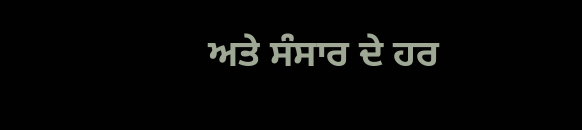ਅਤੇ ਸੰਸਾਰ ਦੇ ਹਰ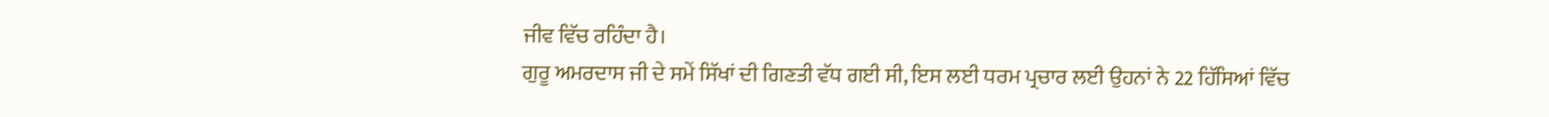ਜੀਵ ਵਿੱਚ ਰਹਿੰਦਾ ਹੈ।
ਗੁਰੂ ਅਮਰਦਾਸ ਜੀ ਦੇ ਸਮੇਂ ਸਿੱਖਾਂ ਦੀ ਗਿਣਤੀ ਵੱਧ ਗਈ ਸੀ, ਇਸ ਲਈ ਧਰਮ ਪ੍ਰਚਾਰ ਲਈ ਉਹਨਾਂ ਨੇ 22 ਹਿੱਸਿਆਂ ਵਿੱਚ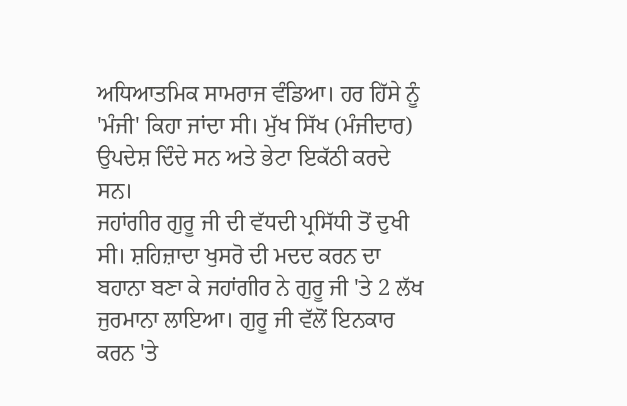ਅਧਿਆਤਮਿਕ ਸਾਮਰਾਜ ਵੰਡਿਆ। ਹਰ ਹਿੱਸੇ ਨੂੰ 'ਮੰਜੀ' ਕਿਹਾ ਜਾਂਦਾ ਸੀ। ਮੁੱਖ ਸਿੱਖ (ਮੰਜੀਦਾਰ) ਉਪਦੇਸ਼ ਦਿੰਦੇ ਸਨ ਅਤੇ ਭੇਟਾ ਇਕੱਠੀ ਕਰਦੇ ਸਨ।
ਜਹਾਂਗੀਰ ਗੁਰੂ ਜੀ ਦੀ ਵੱਧਦੀ ਪ੍ਰਸਿੱਧੀ ਤੋਂ ਦੁਖੀ ਸੀ। ਸ਼ਹਿਜ਼ਾਦਾ ਖੁਸਰੋ ਦੀ ਮਦਦ ਕਰਨ ਦਾ ਬਹਾਨਾ ਬਣਾ ਕੇ ਜਹਾਂਗੀਰ ਨੇ ਗੁਰੂ ਜੀ 'ਤੇ 2 ਲੱਖ ਜੁਰਮਾਨਾ ਲਾਇਆ। ਗੁਰੂ ਜੀ ਵੱਲੋਂ ਇਨਕਾਰ ਕਰਨ 'ਤੇ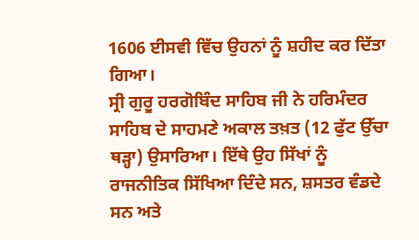1606 ਈਸਵੀ ਵਿੱਚ ਉਹਨਾਂ ਨੂੰ ਸ਼ਹੀਦ ਕਰ ਦਿੱਤਾ ਗਿਆ।
ਸ੍ਰੀ ਗੁਰੂ ਹਰਗੋਬਿੰਦ ਸਾਹਿਬ ਜੀ ਨੇ ਹਰਿਮੰਦਰ ਸਾਹਿਬ ਦੇ ਸਾਹਮਣੇ ਅਕਾਲ ਤਖ਼ਤ (12 ਫੁੱਟ ਉੱਚਾ ਥੜ੍ਹਾ) ਉਸਾਰਿਆ। ਇੱਥੇ ਉਹ ਸਿੱਖਾਂ ਨੂੰ ਰਾਜਨੀਤਿਕ ਸਿੱਖਿਆ ਦਿੰਦੇ ਸਨ, ਸ਼ਸਤਰ ਵੰਡਦੇ ਸਨ ਅਤੇ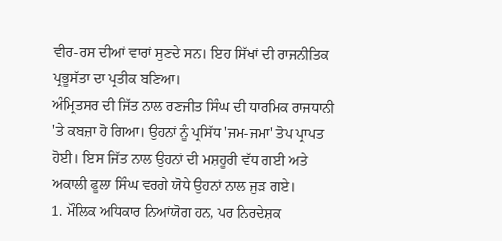ਵੀਰ-ਰਸ ਦੀਆਂ ਵਾਰਾਂ ਸੁਣਦੇ ਸਨ। ਇਹ ਸਿੱਖਾਂ ਦੀ ਰਾਜਨੀਤਿਕ ਪ੍ਰਭੂਸੱਤਾ ਦਾ ਪ੍ਰਤੀਕ ਬਣਿਆ।
ਅੰਮ੍ਰਿਤਸਰ ਦੀ ਜਿੱਤ ਨਾਲ ਰਣਜੀਤ ਸਿੰਘ ਦੀ ਧਾਰਮਿਕ ਰਾਜਧਾਨੀ 'ਤੇ ਕਬਜ਼ਾ ਹੋ ਗਿਆ। ਉਹਨਾਂ ਨੂੰ ਪ੍ਰਸਿੱਧ 'ਜਮ-ਜਮਾ' ਤੋਪ ਪ੍ਰਾਪਤ ਹੋਈ। ਇਸ ਜਿੱਤ ਨਾਲ ਉਹਨਾਂ ਦੀ ਮਸ਼ਹੂਰੀ ਵੱਧ ਗਈ ਅਤੇ ਅਕਾਲੀ ਫੂਲਾ ਸਿੰਘ ਵਰਗੇ ਯੋਧੇ ਉਹਨਾਂ ਨਾਲ ਜੁੜ ਗਏ।
1. ਮੌਲਿਕ ਅਧਿਕਾਰ ਨਿਆਂਯੋਗ ਹਨ, ਪਰ ਨਿਰਦੇਸ਼ਕ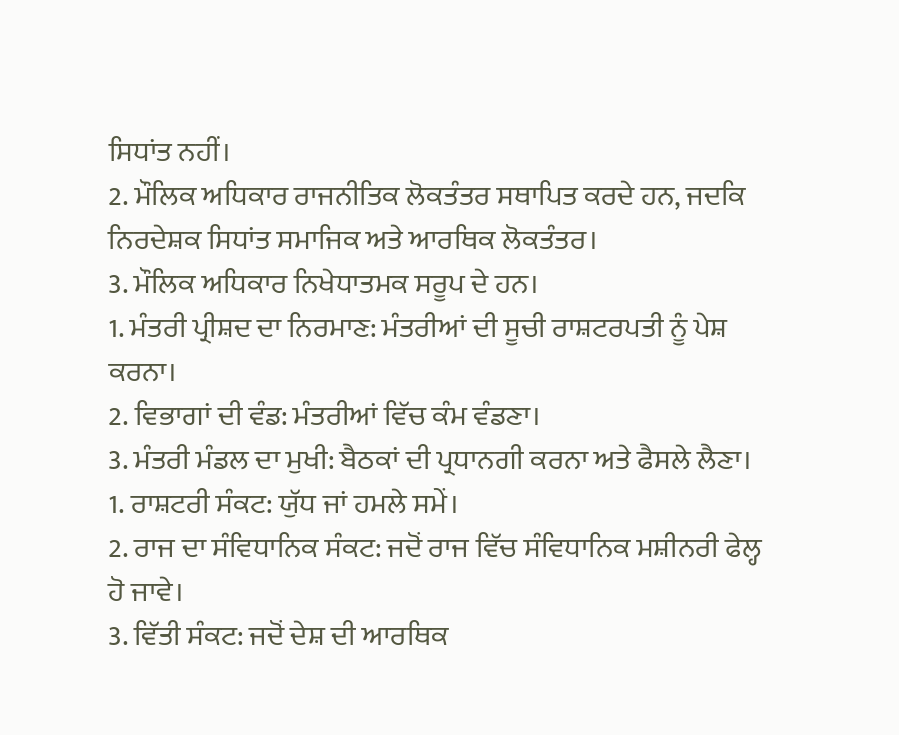ਸਿਧਾਂਤ ਨਹੀਂ।
2. ਮੌਲਿਕ ਅਧਿਕਾਰ ਰਾਜਨੀਤਿਕ ਲੋਕਤੰਤਰ ਸਥਾਪਿਤ ਕਰਦੇ ਹਨ, ਜਦਕਿ ਨਿਰਦੇਸ਼ਕ ਸਿਧਾਂਤ ਸਮਾਜਿਕ ਅਤੇ ਆਰਥਿਕ ਲੋਕਤੰਤਰ।
3. ਮੌਲਿਕ ਅਧਿਕਾਰ ਨਿਖੇਧਾਤਮਕ ਸਰੂਪ ਦੇ ਹਨ।
1. ਮੰਤਰੀ ਪ੍ਰੀਸ਼ਦ ਦਾ ਨਿਰਮਾਣ: ਮੰਤਰੀਆਂ ਦੀ ਸੂਚੀ ਰਾਸ਼ਟਰਪਤੀ ਨੂੰ ਪੇਸ਼ ਕਰਨਾ।
2. ਵਿਭਾਗਾਂ ਦੀ ਵੰਡ: ਮੰਤਰੀਆਂ ਵਿੱਚ ਕੰਮ ਵੰਡਣਾ।
3. ਮੰਤਰੀ ਮੰਡਲ ਦਾ ਮੁਖੀ: ਬੈਠਕਾਂ ਦੀ ਪ੍ਰਧਾਨਗੀ ਕਰਨਾ ਅਤੇ ਫੈਸਲੇ ਲੈਣਾ।
1. ਰਾਸ਼ਟਰੀ ਸੰਕਟ: ਯੁੱਧ ਜਾਂ ਹਮਲੇ ਸਮੇਂ।
2. ਰਾਜ ਦਾ ਸੰਵਿਧਾਨਿਕ ਸੰਕਟ: ਜਦੋਂ ਰਾਜ ਵਿੱਚ ਸੰਵਿਧਾਨਿਕ ਮਸ਼ੀਨਰੀ ਫੇਲ੍ਹ ਹੋ ਜਾਵੇ।
3. ਵਿੱਤੀ ਸੰਕਟ: ਜਦੋਂ ਦੇਸ਼ ਦੀ ਆਰਥਿਕ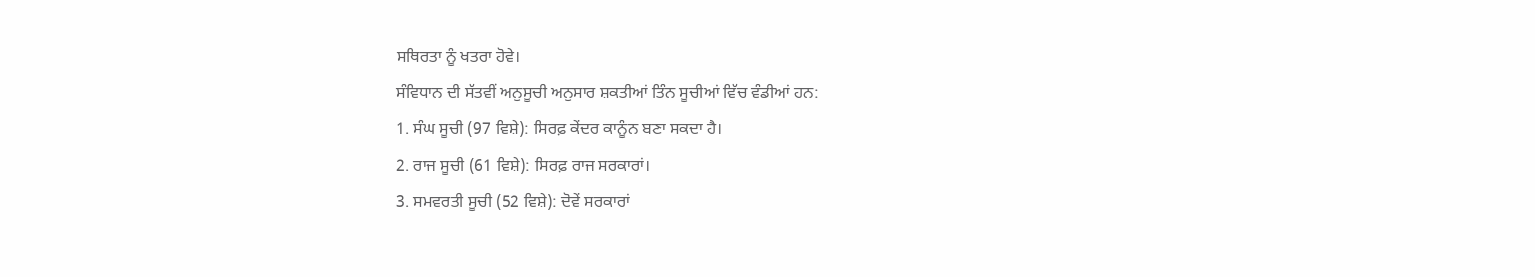ਸਥਿਰਤਾ ਨੂੰ ਖਤਰਾ ਹੋਵੇ।
ਸੰਵਿਧਾਨ ਦੀ ਸੱਤਵੀਂ ਅਨੁਸੂਚੀ ਅਨੁਸਾਰ ਸ਼ਕਤੀਆਂ ਤਿੰਨ ਸੂਚੀਆਂ ਵਿੱਚ ਵੰਡੀਆਂ ਹਨ:
1. ਸੰਘ ਸੂਚੀ (97 ਵਿਸ਼ੇ): ਸਿਰਫ਼ ਕੇਂਦਰ ਕਾਨੂੰਨ ਬਣਾ ਸਕਦਾ ਹੈ।
2. ਰਾਜ ਸੂਚੀ (61 ਵਿਸ਼ੇ): ਸਿਰਫ਼ ਰਾਜ ਸਰਕਾਰਾਂ।
3. ਸਮਵਰਤੀ ਸੂਚੀ (52 ਵਿਸ਼ੇ): ਦੋਵੇਂ ਸਰਕਾਰਾਂ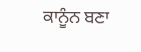ਕਾਨੂੰਨ ਬਣਾ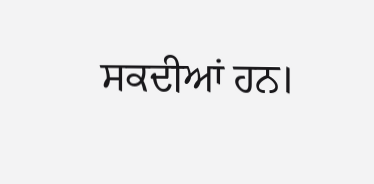ਸਕਦੀਆਂ ਹਨ।